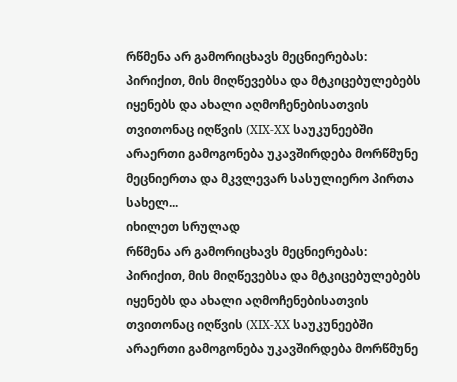რწმენა არ გამორიცხავს მეცნიერებას: პირიქით, მის მიღწევებსა და მტკიცებულებებს იყენებს და ახალი აღმოჩენებისათვის თვითონაც იღწვის (XIX-XX საუკუნეებში არაერთი გამოგონება უკავშირდება მორწმუნე მეცნიერთა და მკვლევარ სასულიერო პირთა სახელ...
იხილეთ სრულად
რწმენა არ გამორიცხავს მეცნიერებას: პირიქით, მის მიღწევებსა და მტკიცებულებებს იყენებს და ახალი აღმოჩენებისათვის თვითონაც იღწვის (XIX-XX საუკუნეებში არაერთი გამოგონება უკავშირდება მორწმუნე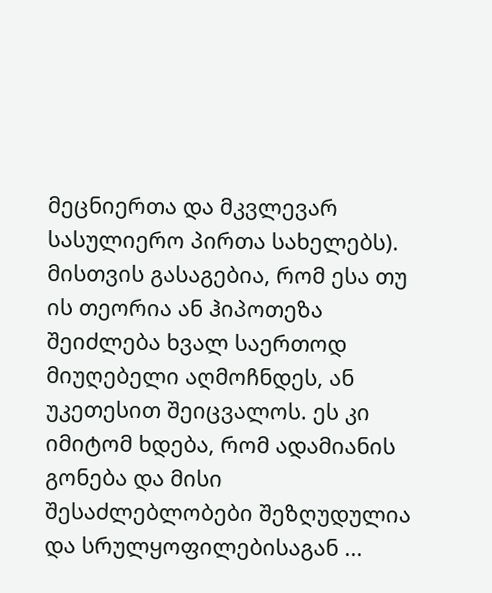მეცნიერთა და მკვლევარ სასულიერო პირთა სახელებს). მისთვის გასაგებია, რომ ესა თუ ის თეორია ან ჰიპოთეზა შეიძლება ხვალ საერთოდ მიუღებელი აღმოჩნდეს, ან უკეთესით შეიცვალოს. ეს კი იმიტომ ხდება, რომ ადამიანის გონება და მისი შესაძლებლობები შეზღუდულია და სრულყოფილებისაგან ...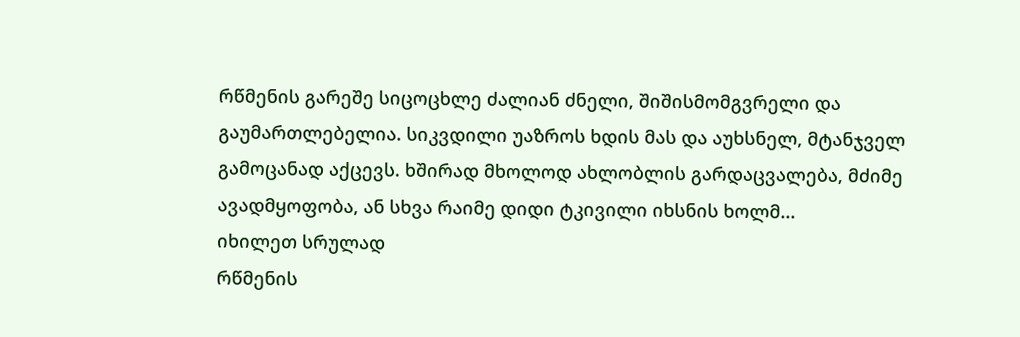რწმენის გარეშე სიცოცხლე ძალიან ძნელი, შიშისმომგვრელი და გაუმართლებელია. სიკვდილი უაზროს ხდის მას და აუხსნელ, მტანჯველ გამოცანად აქცევს. ხშირად მხოლოდ ახლობლის გარდაცვალება, მძიმე ავადმყოფობა, ან სხვა რაიმე დიდი ტკივილი იხსნის ხოლმ...
იხილეთ სრულად
რწმენის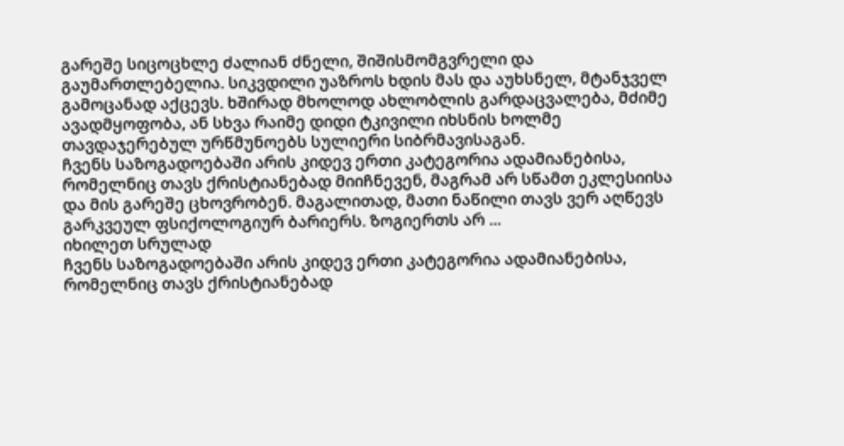გარეშე სიცოცხლე ძალიან ძნელი, შიშისმომგვრელი და გაუმართლებელია. სიკვდილი უაზროს ხდის მას და აუხსნელ, მტანჯველ გამოცანად აქცევს. ხშირად მხოლოდ ახლობლის გარდაცვალება, მძიმე ავადმყოფობა, ან სხვა რაიმე დიდი ტკივილი იხსნის ხოლმე თავდაჯერებულ ურწმუნოებს სულიერი სიბრმავისაგან.
ჩვენს საზოგადოებაში არის კიდევ ერთი კატეგორია ადამიანებისა, რომელნიც თავს ქრისტიანებად მიიჩნევენ, მაგრამ არ სწამთ ეკლესიისა და მის გარეშე ცხოვრობენ. მაგალითად, მათი ნაწილი თავს ვერ აღწევს გარკვეულ ფსიქოლოგიურ ბარიერს. ზოგიერთს არ ...
იხილეთ სრულად
ჩვენს საზოგადოებაში არის კიდევ ერთი კატეგორია ადამიანებისა, რომელნიც თავს ქრისტიანებად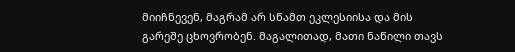მიიჩნევენ, მაგრამ არ სწამთ ეკლესიისა და მის გარეშე ცხოვრობენ. მაგალითად, მათი ნაწილი თავს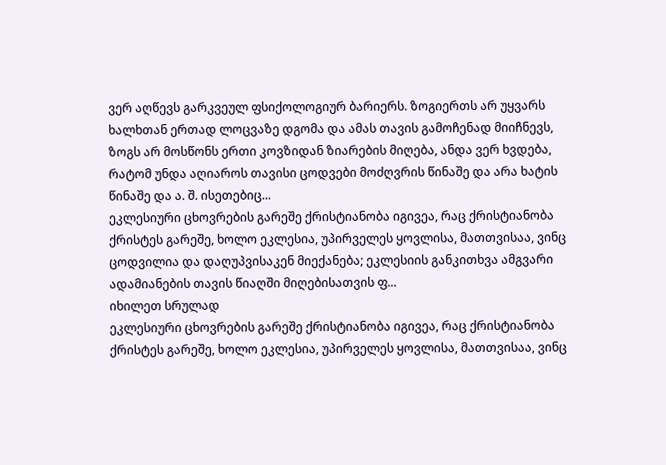ვერ აღწევს გარკვეულ ფსიქოლოგიურ ბარიერს. ზოგიერთს არ უყვარს ხალხთან ერთად ლოცვაზე დგომა და ამას თავის გამოჩენად მიიჩნევს, ზოგს არ მოსწონს ერთი კოვზიდან ზიარების მიღება, ანდა ვერ ხვდება, რატომ უნდა აღიაროს თავისი ცოდვები მოძღვრის წინაშე და არა ხატის წინაშე და ა. შ. ისეთებიც...
ეკლესიური ცხოვრების გარეშე ქრისტიანობა იგივეა, რაც ქრისტიანობა ქრისტეს გარეშე, ხოლო ეკლესია, უპირველეს ყოვლისა, მათთვისაა, ვინც ცოდვილია და დაღუპვისაკენ მიექანება; ეკლესიის განკითხვა ამგვარი ადამიანების თავის წიაღში მიღებისათვის ფ...
იხილეთ სრულად
ეკლესიური ცხოვრების გარეშე ქრისტიანობა იგივეა, რაც ქრისტიანობა ქრისტეს გარეშე, ხოლო ეკლესია, უპირველეს ყოვლისა, მათთვისაა, ვინც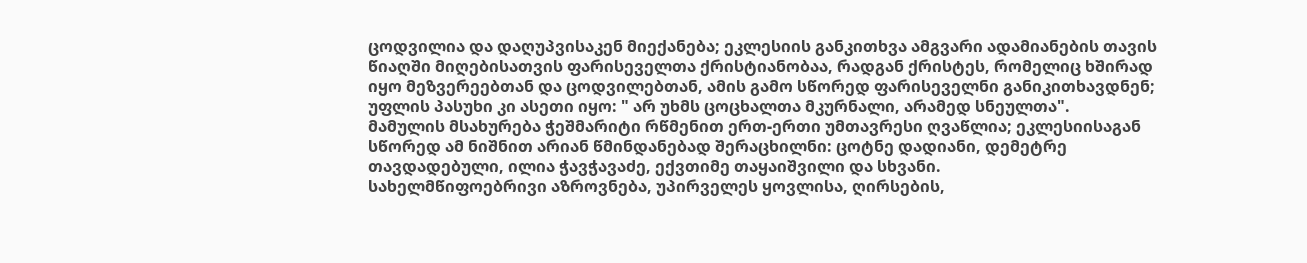ცოდვილია და დაღუპვისაკენ მიექანება; ეკლესიის განკითხვა ამგვარი ადამიანების თავის წიაღში მიღებისათვის ფარისეველთა ქრისტიანობაა, რადგან ქრისტეს, რომელიც ხშირად იყო მეზვერეებთან და ცოდვილებთან, ამის გამო სწორედ ფარისეველნი განიკითხავდნენ; უფლის პასუხი კი ასეთი იყო: " არ უხმს ცოცხალთა მკურნალი, არამედ სნეულთა".
მამულის მსახურება ჭეშმარიტი რწმენით ერთ-ერთი უმთავრესი ღვაწლია; ეკლესიისაგან სწორედ ამ ნიშნით არიან წმინდანებად შერაცხილნი: ცოტნე დადიანი, დემეტრე თავდადებული, ილია ჭავჭავაძე, ექვთიმე თაყაიშვილი და სხვანი.
სახელმწიფოებრივი აზროვნება, უპირველეს ყოვლისა, ღირსების,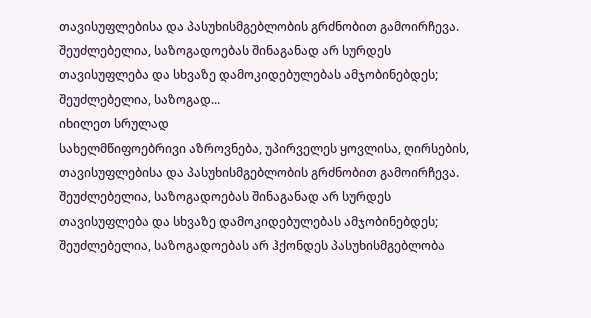თავისუფლებისა და პასუხისმგებლობის გრძნობით გამოირჩევა. შეუძლებელია, საზოგადოებას შინაგანად არ სურდეს თავისუფლება და სხვაზე დამოკიდებულებას ამჯობინებდეს; შეუძლებელია, საზოგად...
იხილეთ სრულად
სახელმწიფოებრივი აზროვნება, უპირველეს ყოვლისა, ღირსების, თავისუფლებისა და პასუხისმგებლობის გრძნობით გამოირჩევა. შეუძლებელია, საზოგადოებას შინაგანად არ სურდეს თავისუფლება და სხვაზე დამოკიდებულებას ამჯობინებდეს; შეუძლებელია, საზოგადოებას არ ჰქონდეს პასუხისმგებლობა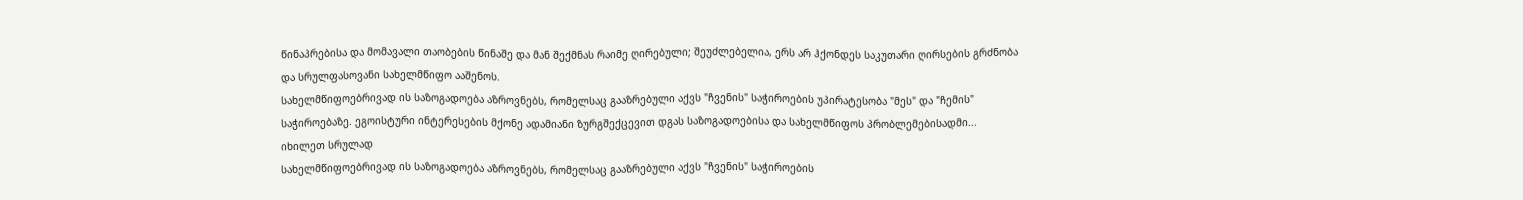წინაპრებისა და მომავალი თაობების წინაშე და მან შექმნას რაიმე ღირებული; შეუძლებელია, ერს არ ჰქონდეს საკუთარი ღირსების გრძნობა და სრულფასოვანი სახელმწიფო ააშენოს.
სახელმწიფოებრივად ის საზოგადოება აზროვნებს, რომელსაც გააზრებული აქვს "ჩვენის" საჭიროების უპირატესობა "მეს" და "ჩემის" საჭიროებაზე. ეგოისტური ინტერესების მქონე ადამიანი ზურგშექცევით დგას საზოგადოებისა და სახელმწიფოს პრობლემებისადმი...
იხილეთ სრულად
სახელმწიფოებრივად ის საზოგადოება აზროვნებს, რომელსაც გააზრებული აქვს "ჩვენის" საჭიროების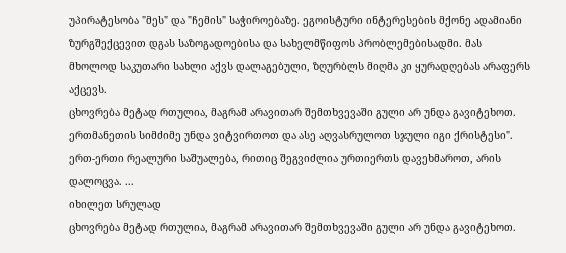უპირატესობა "მეს" და "ჩემის" საჭიროებაზე. ეგოისტური ინტერესების მქონე ადამიანი ზურგშექცევით დგას საზოგადოებისა და სახელმწიფოს პრობლემებისადმი. მას მხოლოდ საკუთარი სახლი აქვს დალაგებული, ზღურბლს მიღმა კი ყურადღებას არაფერს აქცევს.
ცხოვრება მეტად რთულია, მაგრამ არავითარ შემთხვევაში გული არ უნდა გავიტეხოთ. ერთმანეთის სიმძიმე უნდა ვიტვირთოთ და ასე აღვასრულოთ სჯული იგი ქრისტესი". ერთ-ერთი რეალური საშუალება, რითიც შეგვიძლია ურთიერთს დავეხმაროთ, არის დალოცვა. ...
იხილეთ სრულად
ცხოვრება მეტად რთულია, მაგრამ არავითარ შემთხვევაში გული არ უნდა გავიტეხოთ.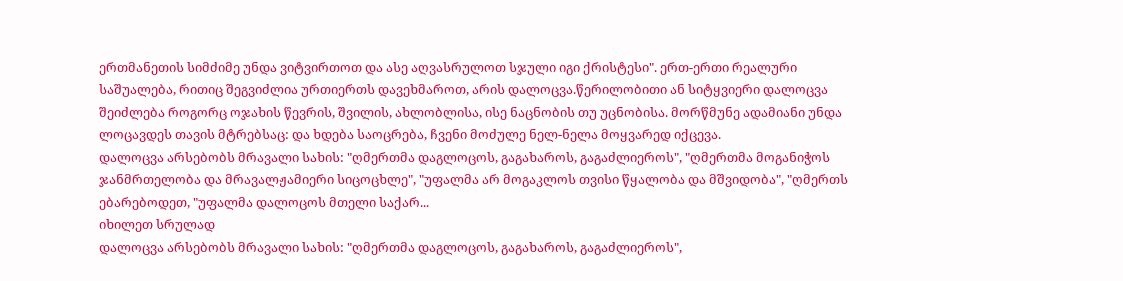ერთმანეთის სიმძიმე უნდა ვიტვირთოთ და ასე აღვასრულოთ სჯული იგი ქრისტესი". ერთ-ერთი რეალური საშუალება, რითიც შეგვიძლია ურთიერთს დავეხმაროთ, არის დალოცვა.წერილობითი ან სიტყვიერი დალოცვა შეიძლება როგორც ოჯახის წევრის, შვილის, ახლობლისა, ისე ნაცნობის თუ უცნობისა. მორწმუნე ადამიანი უნდა ლოცავდეს თავის მტრებსაც: და ხდება საოცრება, ჩვენი მოძულე ნელ-ნელა მოყვარედ იქცევა.
დალოცვა არსებობს მრავალი სახის: "ღმერთმა დაგლოცოს, გაგახაროს, გაგაძლიეროს", "ღმერთმა მოგანიჭოს ჯანმრთელობა და მრავალჟამიერი სიცოცხლე", "უფალმა არ მოგაკლოს თვისი წყალობა და მშვიდობა", "ღმერთს ებარებოდეთ, "უფალმა დალოცოს მთელი საქარ...
იხილეთ სრულად
დალოცვა არსებობს მრავალი სახის: "ღმერთმა დაგლოცოს, გაგახაროს, გაგაძლიეროს",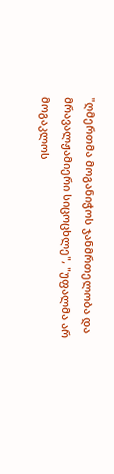"ღმერთმა მოგანიჭოს ჯანმრთელობა და მრავალჟამიერი სიცოცხლე", "უფალმა არ მოგაკლოს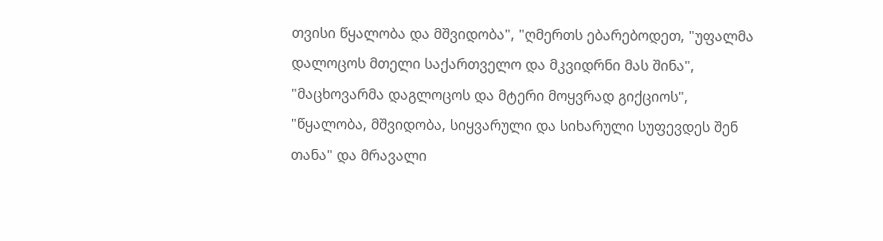თვისი წყალობა და მშვიდობა", "ღმერთს ებარებოდეთ, "უფალმა დალოცოს მთელი საქართველო და მკვიდრნი მას შინა", "მაცხოვარმა დაგლოცოს და მტერი მოყვრად გიქციოს", "წყალობა, მშვიდობა, სიყვარული და სიხარული სუფევდეს შენ თანა" და მრავალი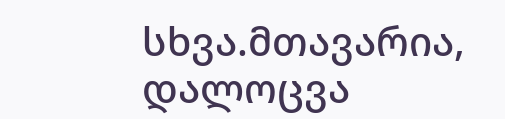სხვა.მთავარია, დალოცვა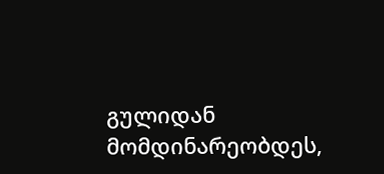გულიდან მომდინარეობდეს,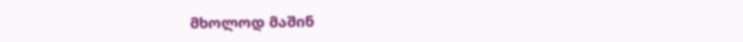მხოლოდ მაშინ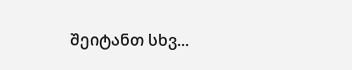შეიტანთ სხვ...